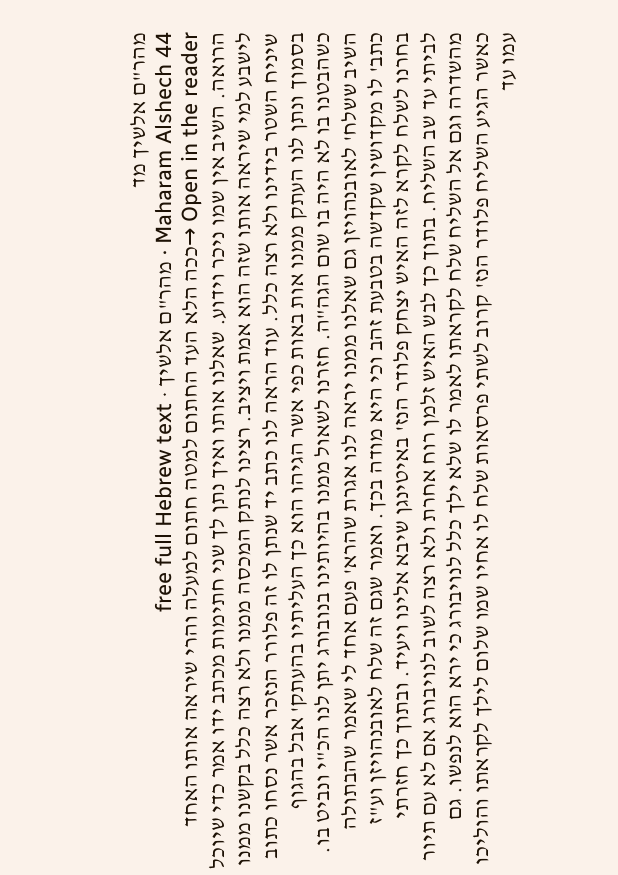מהר"ם אלשיך מד
Maharam Alshech 44 · מהר"ם אלשיך · free full Hebrew text
Open in the reader →ככה הלא העד החתום למטה חתום למעלה והרי שיראה אותו האחד הרואה. השיב אין שמו ניכר וידוע. שאלנו אותו ואיך נתן לך שני חתימות מכתב ידו אמר כדי שיוכל לישבע למי שיראה אותו שזה הוא אמת ויציב. רצינו לנתק המכסה ממנו ולא רצה כלל בקשנו ממנו שיניח השטר בידינו ולא רצה כלל. עוד הראה לנו כתב יד שנתן לו זה פלורר הנזכר אשר נסחו כתוב בסמוך ונתן לנו העתק ממנו אות באות כפי אשר הגיהו הוא כך העליתיו בהעתק' אבל בהגוף כשהבטנו בו לא היה בו שום הגה"ה. חזרנו לשאול ממנו בהיותינו בנובורג יתן לנו הכ"י ונביט בו. השיב ששלח' לאובנהויזן גם שאלנו ממנו יראה לנו אגרת שהרא' פעם אחד לי שאמר שהבתולה כתב' לו מקדושין שקדשה בטבעת זהב וכי היא מודה בכך. ואמר שגם זה שלח לאובנהויזן וע"ז בחרנו לשלח לקרא לזה האיש יצחק פלודר הנז' באיטינגן שיבא אלינו ויעיד. ובתוך כך חזרתי לביתי עד שב השליח. בתוך כך לבש האיש זלמן רוח אחרת ולא רצה לשוב לנויבורג אם לא עם תיור מהשדרה וגם אל השליח שלח לקראתו לאמר לו שלא ילך כלל לנויבורג כי ירא הוא לנפשו. גם כאשר הגיע השליח פלודר הנז' קרוב לשתי פרסאות שלח לו אחיו שמו שלום לילך לקראתו והוליכו עמו עד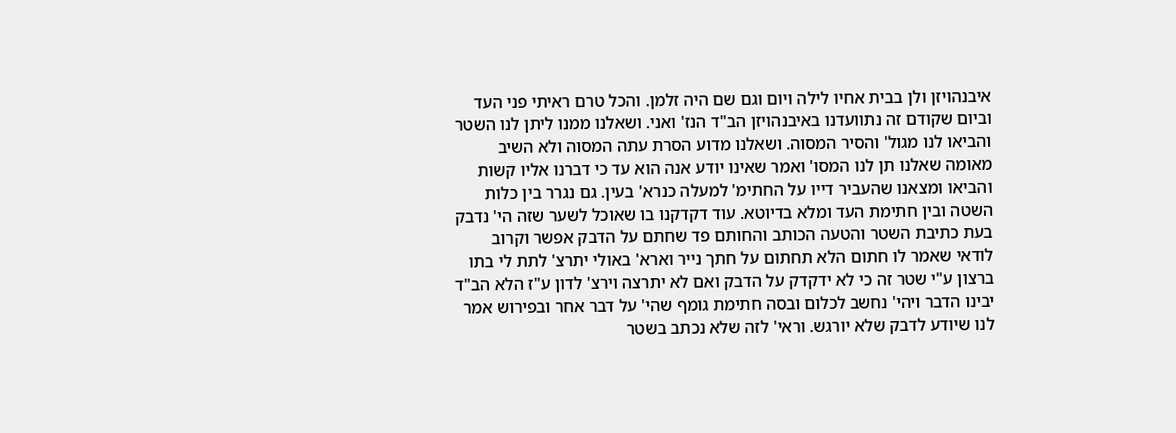איבנהויזן ולן בבית אחיו לילה ויום וגם שם היה זלמן. והכל טרם ראיתי פני העד וביום שקודם זה נתוועדנו באיבנהויזן הב"ד הנז' ואני. ושאלנו ממנו ליתן לנו השטר והביאו לנו מגול' והסיר המסוה. ושאלנו מדוע הסרת עתה המסוה ולא השיב מאומה שאלנו תן לנו המסו' ואמר שאינו יודע אנה הוא עד כי דברנו אליו קשות והביאו ומצאנו שהעביר דייו על החתימ' למעלה כנרא' בעין. גם נגרר בין כלות השטה ובין חתימת העד ומלא בדיוטא. עוד דקדקנו בו שאוכל לשער שזה הי' נדבק בעת כתיבת השטר והטעה הכותב והחותם פד שחתם על הדבק אפשר וקרוב לודאי שאמר לו חתום הלא תחתום על חתך נייר וארא' באולי יתרצ' לתת לי בתו ברצון ע"י שטר זה כי לא ידקדק על הדבק ואם לא יתרצה וירצ' לדון ע"ז הלא הב"ד יבינו הדבר ויהי' נחשב לכלום ובסה חתימת גומף שהי' על דבר אחר ובפירוש אמר לנו שיודע לדבק שלא יורגש. וראי' לזה שלא נכתב בשטר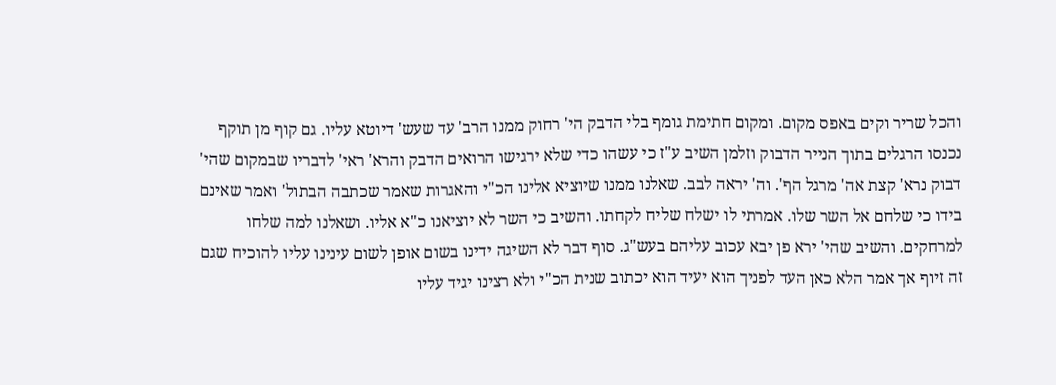והכל שריר וקים באפס מקום. ומקום חתימת גומף בלי הדבק הי' רחוק ממנו הרב' עד שעש' דיוטא עליו. גם קוף מן תוקף נכנסו הרגלים בתוך הנייר הדבוק וזלמן השיב ע"ז כי עשהו כדי שלא ירגישו הרואים הדבק והרא' ראי' לדבריו שבמקום שהי' דבוק נרא' קצת אה' מרגל הף'. וה' יראה לבב. שאלנו ממנו שיוציא אלינו הכ"י והאגרות שאמר שכתבה הבתול' ואמר שאינם בידו כי שלחם אל השר שלו. אמרתי לו ישלח שליח לקחתו. והשיב כי השר לא יוציאנו כ"א אליו. ושאלנו למה שלחו למרחקים. והשיב שהי' ירא פן יבא עכוב עליהם בעש"ג. סוף דבר לא השיגה ידינו בשום אופן לשום עינינו עליו להוכיח שגם זה זיוף אך אמר הלא כאן העד לפניך הוא יעיד הוא יכתוב שנית הכ"י ולא רצינו יגיד עליו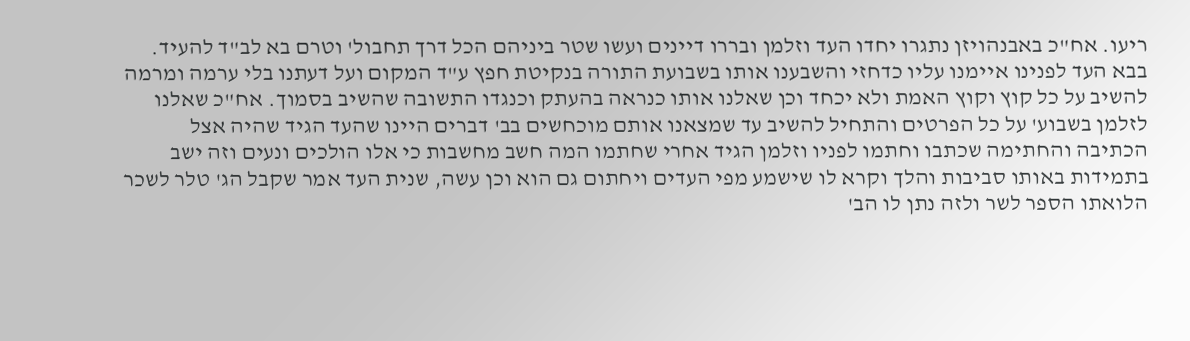ריעו. אח"כ באבנהויזן נתגרו יחדו העד וזלמן ובררו דיינים ועשו שטר ביניהם הכל דרך תחבול' וטרם בא לב"ד להעיד. בבא העד לפנינו איימנו עליו כדחזי והשבענו אותו בשבועת התורה בנקיטת חפץ ע"ד המקום ועל דעתנו בלי ערמה ומרמה להשיב על כל קוץ וקוץ האמת ולא יכחד וכן שאלנו אותו כנראה בהעתק וכנגדו התשובה שהשיב בסמוך. אח"כ שאלנו לזלמן בשבוע' על כל הפרטים והתחיל להשיב עד שמצאנו אותם מוכחשים בב' דברים היינו שהעד הגיד שהיה אצל הכתיבה והחתימה שכתבו וחתמו לפניו וזלמן הגיד אחרי שחתמו המה חשב מחשבות כי אלו הולכים ונעים וזה ישב בתמידות באותו סביבות והלך וקרא לו שישמע מפי העדים ויחתום גם הוא וכן עשה, שנית העד אמר שקבל הג' טלר לשכר הלואתו הספר לשר ולזה נתן לו הב'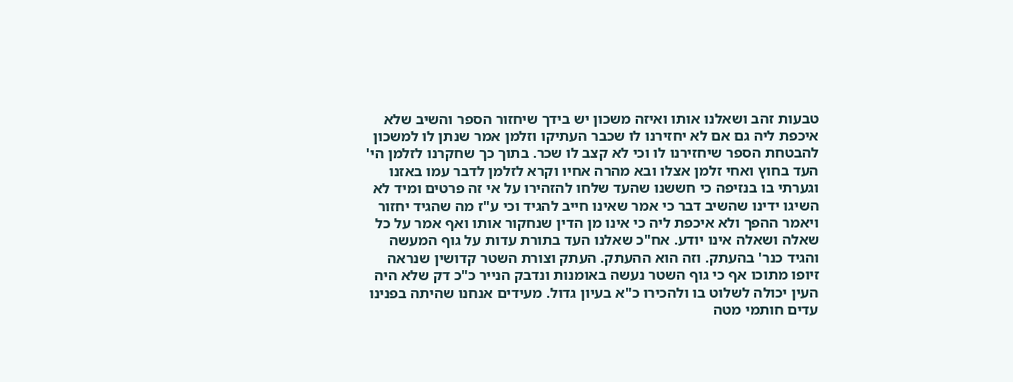טבעות זהב ושאלנו אותו ואיזה משכון יש בידך שיחזור הספר והשיב שלא איכפת ליה גם אם לא יחזירנו לו שכבר העתיקו וזלמן אמר שנתן לו למשכון להבטחת הספר שיחזירנו לו וכי לא קצב לו שכר. בתוך כך שחקרנו לזלמן הי' העד בחוץ ואחי זלמן אצלו ובא מהרה אחיו וקרא לזלמן לדבר עמו באזנו וגערתי בו בנזיפה כי חששנו שהעד שלחו להזהירו על אי זה פרטים ומיד לא השיגו ידינו שהשיב דבר כי אמר שאינו חייב להגיד וכי ע"ז מה שהגיד יחזור ויאמר ההפך ולא איכפת ליה כי אינו מן הדין שנחקור אותו ואף אמר על כל שאלה ושאלה אינו יודע. אח"כ שאלנו העד בתורת עדות על גוף המעשה והגיד כנר' בהעתק. וזה הוא ההעתק. העתק וצורת השטר קדושין שנראה זיופו מתוכו אף כי גוף השטר נעשה באומנות ונדבק הנייר כ"כ דק שלא היה העין יכולה לשלוט בו ולהכירו כ"א בעיון גדול. מעידים אנחנו שהיתה בפנינו עדים חותמי מטה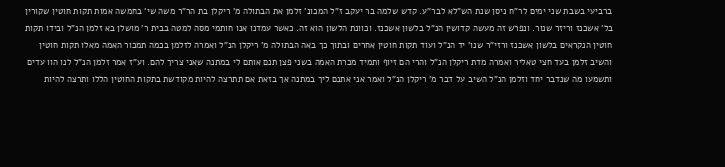ברביעי בשבת שני ימים לר"ח ניסן שנת הש"לא לבר"ע. קדש שלמה בר יעקב ז"ל המכונ' זלמן את הבתולה מ' ריקלן בת הר"ר משה שי' בחמשה אמות תקות חוטין שקורין בל' אשכנז וריזר שנור. ונפרש זה מעשה קדושין הנ"ל בלשון אשכנז. וכוונת הלשון הוא זה. כאשר עמדנו אנו חותמי מסה למטה בבית ר' מושלן בא זלמן הנ"ל ובידו תקות חוטין הנקראים בלשון אשכנז ורזי"ר שנו' יד הנ"ל ועוד תקות חוטין אחרים ובתוך כך באה הבתולה מ' ריקלן הנ"ל ואמרה לזלמן בכמה תמכור האמה מאלו תקות חוטין והשיב זלמן בעד חצי טאליר ואמרה מדת ריקלן הנ"ל והרי הם זיוף ותמיד מכרת האמה בשני פצן תנם אותם לי במתנה שאני צריך להם. וע"ז אמר זלמן הנ"ל לנו הוו עדים ותשמעו מה שנדבר יחד וזלמן הנ"ל השיב על דבר מ' ריקלן הנ"ל ואמר אני אתנם ליך במתנה אך בזאת אם תתרצה להיות מקודשת בתקות החוטין הללו ותרצה להיות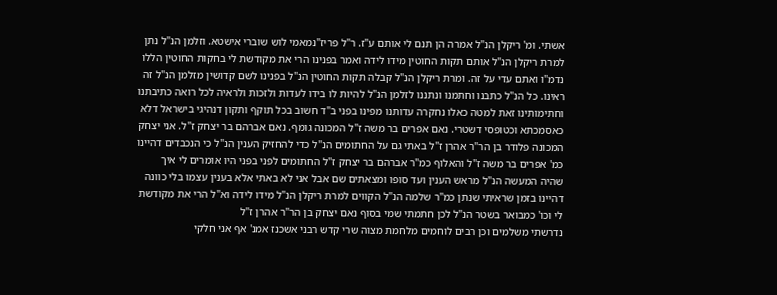אשתי. ומ' ריקלן הנ"ל אמרה הן תנם לי אותם ע"ז. ר"ל פריז"נמאמי לוש שוברי אישטא. וזלמן הנ"ל נתן למרת ריקלן הנ"ל אותם תקות החוטין מידו לידה ואמר בפנינו הרי את מקודשת לי בחקות החוטין הללו נדמ"ו ואתם עדי על זה. ומרת ריקלן הנ"ל קבלה תקות החוטין הנ"ל בפנינו לשם קדושין מזלמן הנ"ל זה ראינו. כל הנ"ל כתבנו וחתמנו ונתננו לזלמן הנ"ל להיות לו בידו לעדות ולזכות ולראיה לכל רואה כתיבתנו וחתימותינו זאת למטה כאלו נחקרה עדותנו מפינו בפני ב"ד חשוב בכל תוקף ותקון דנהיגי בישראל דלא כאסמכתא וכטופסי דשטרי. נאם אפרים בר משה ז"ל המכונה גומף. נאם אברהם בר יצחק ז"ל. אני יצחק המכונה פלודר בן הר"ר אהרן ז"ל באתי גם על החתומים הנ"ל כדי להחזיק הענין הנ"ל כי הנכבדים דהיינו כמ' אפרים בר משה ז"ל והאלוף כמ"ר אברהם בר יצחק ז"ל החתומים לפני בפני היו אומרים לי איך שהיה המעשה הנ"ל מראש הענין ועד סופו ומצאתים שם אבל אני לא באתי אלא בענין עצמו בלי כוונה דהיינו בזמן שראיתי שנתן כמ"ר שלמה הנ"ל הקווים למרת ריקלן הנ"ל מידו לידה וא"ל הרי את מקודשת לי וכו' כמבואר בשטר הנ"ל לכן חתמתי שמי בסוף נאם יצחק בן הר"ר אהרן ז"ל
נדרשתי משלמים וכן רבים לוחמים מלחמת מצוה שרי קדש רבני אשכנז אמנ' אף אני חלקי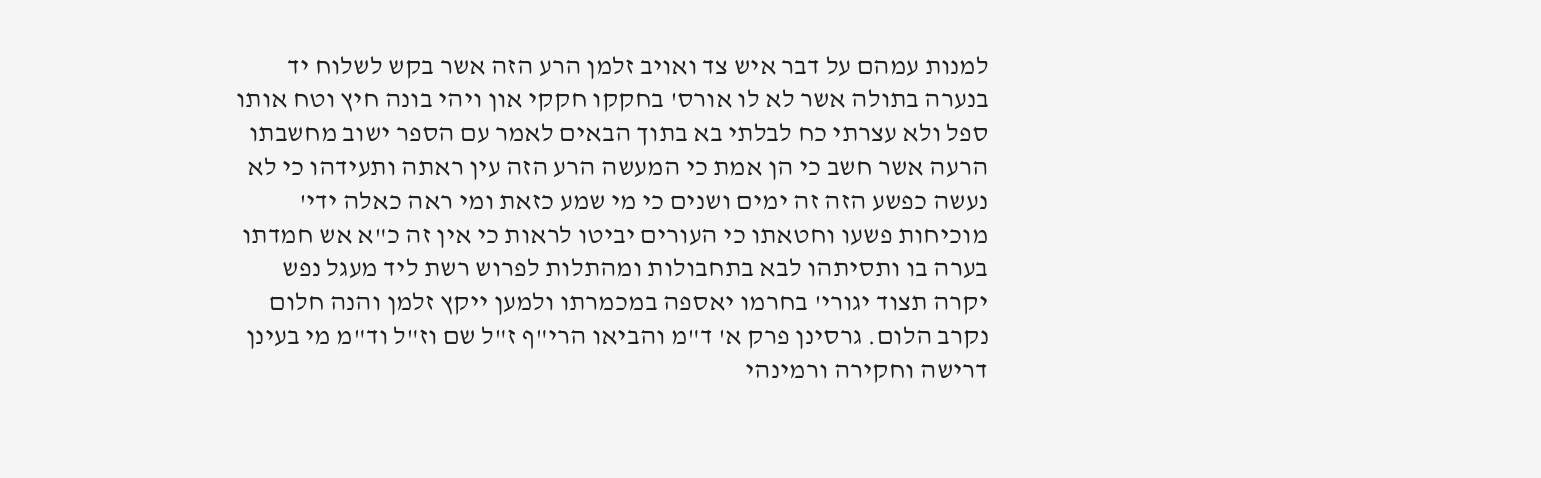למנות עמהם על דבר איש צד ואויב זלמן הרע הזה אשר בקש לשלוח יד בנערה בתולה אשר לא לו אורס' בחקקו חקקי און ויהי בונה חיץ וטח אותו ספל ולא עצרתי כח לבלתי בא בתוך הבאים לאמר עם הספר ישוב מחשבתו הרעה אשר חשב כי הן אמת כי המעשה הרע הזה עין ראתה ותעידהו כי לא נעשה כפשע הזה זה ימים ושנים כי מי שמע כזאת ומי ראה כאלה ידי' מוכיחות פשעו וחטאתו כי העורים יביטו לראות כי אין זה כ"א אש חמדתו בערה בו ותסיתהו לבא בתחבולות ומהתלות לפרוש רשת ליד מעגל נפש יקרה תצוד יגורי' בחרמו יאספה במכמרתו ולמען ייקץ זלמן והנה חלום נקרב הלום. גרסינן פרק א' ד"מ והביאו הרי"ף ז"ל שם וז"ל וד"מ מי בעינן דרישה וחקירה ורמינהי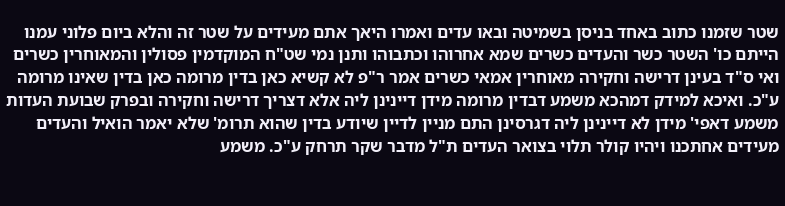שטר שזמנו כתוב באחד בניסן בשמיטה ובאו עדים ואמרו היאך אתם מעידים על שטר זה והלא ביום פלוני עמנו הייתם כו' השטר כשר והעדים כשרים שמא אחרוהו וכתבוהו ותנן נמי שט"ח המוקדמין פסולין והמאוחרין כשרים ואי ס"ד בעינן דרישה וחקירה מאוחרין אמאי כשרים אמר ר"פ לא קשיא כאן בדין מרומה כאן בדין שאינו מרומה ע"כ. ואיכא למידק דמהכא משמע דבדין מרומה מידן דיינינן ליה אלא דצריך דרישה וחקירה ובפרק שבועת העדות משמע דאפי' מידן לא דיינינן ליה דגרסינן התם מניין לדיין שיודע בדין שהוא תרומ' שלא יאמר הואיל והעדים מעידים אחתכנו ויהיו קולר תלוי בצואר העדים ת"ל מדבר שקר תרחק ע"כ. משמע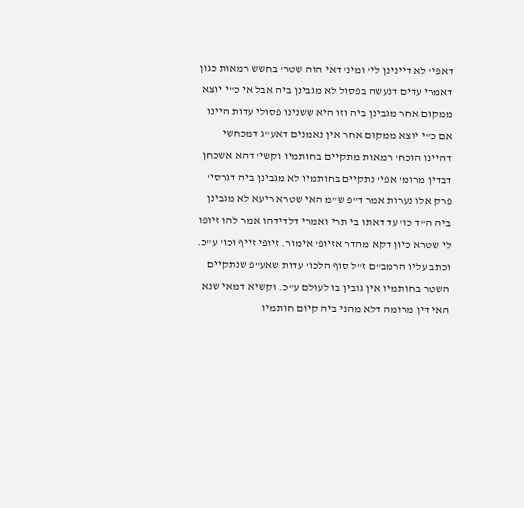דאפי' לא דיינינן לי' ומינ' דאי הוה שטר' בחשש רמאות כגון דאמרי עדים דנעשה בפסול לא מגבינן ביה אבל אי כ"י יוצא ממקום אחר מגבינן ביה וזו היא ששנינו פסולי עדות היינו אם כ"י יוצא ממקום אחר אין נאמנים דאע"ג דמכחשי דהיינו הוכח' רמאות מתקיים בחותמיו וקשי' דהא אשכחן דבדין מרומ' אפי' נתקיים בחותמיו לא מגבינן ביה דגרסי' פרק אלו נערות אמר ד"פ ש"מ האי שטרא ריעא לא מגבינן ביה ה"ד כו' עד דאתו בי תרי ואמרי דלדידהו אמר להו זיופו לי שטרא כיון דקא מהדר אזיופ' אימור. זיופי זייף וכו' ע"כ. וכתב עליו הרמב"ם ז"ל סוף הלכו' עדות שאע"פ שנתקיים השטר בחותמיו אין גובין בו לעולם ע"כ. וקשיא דמאי שנא האי דין מרומה דלא מהני ביה קיום חותמיו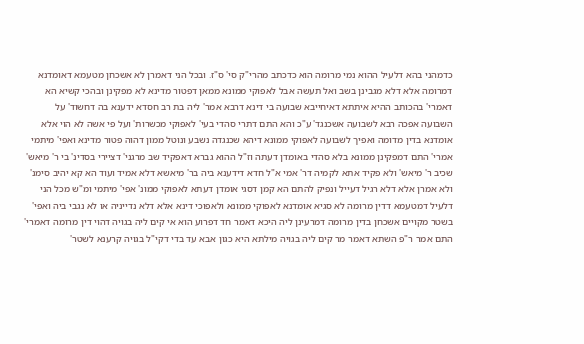כדמהני בהא דלעיל ההוא נמי מרומה הוא כדכתב מהרי"ק סי' ס"ז. ובכל הני דאמרן לא אשכחן מטעמא דאומדנא דמרומה אלא דלא מגבינן בשב ואל תעשה אבל לאפוקי ממונא ממאן דפטור מדינא לא מפקינן ובהכי קשיא הא דאמרי' בהכותב ההיא איתתא דאיחייבא שבועה בי דינא דרבא אמר' ליה בת רב חסדא ידענא בה דחשוד' על השבועה אפכה רבא לשבועה אשכנגד' ע"כ והא התם דתרי סהדי בעי' לאפוקי מכשרות' ועל פי אשה לא הוי אלא אומדנא בדין מדומה ואפיך לשבועה לאפוקי ממונא דיהא שכנגדה נשבע ונוטל ממון דהוה פטור מדינא ואפי' מיתמי אמרי' התם דמפקינן ממונא בלא סהדי באומדן דעתה וז"ל ההוא גברא דאפקיד שב מרגני' דציירי בסדינ' בי ר' מיאש' שכיב ר' מיאש' ולא פקיד אתא לקמיה דר' אמי א"ל חדא דידענא ביה בר' מיאשא דלא אמיד ועוד הא קא יהיב סימנ' ולא אמרן אלא דלא רגיל דעייל ונפיק להתם הא קמן דסגי אומדן דעתא לאפוקי ממונ' אפי' מיתמי ומ"ש מכל הני דלעיל דמטעמא דדין מרומה לא סגיא אומדנא לאפוקי ממונא ולאפוכי דינא אלא דלא נדייניה או לא נגבי ביה ואפי' בשטר מקויים אשכחן בדין מרומה דמרעינן ליה היכא דאמר חד דפרוע הוא אי קים ליה בגויה דהוי דין מרומה דאמרי' התם אמר ר"פ השתא דאמר מר קים ליה בגויה מילתא היא כגון אבא עד בדי דקי"ל בגויה קרענא לשטר'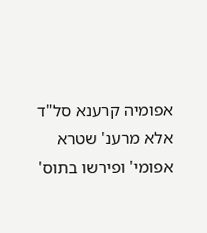אפומיה קרענא סל"ד אלא מרענ' שטרא אפומי' ופירשו בתוס'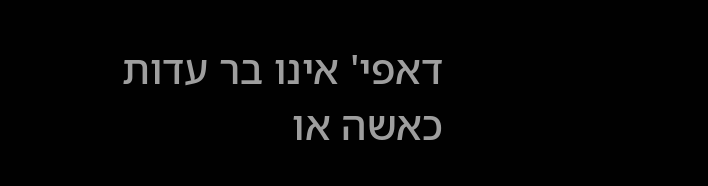דאפי' אינו בר עדות כאשה או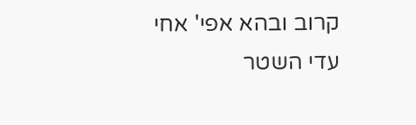קרוב ובהא אפי' אחי עדי השטר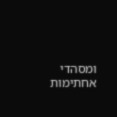ומסהדי אחתימות